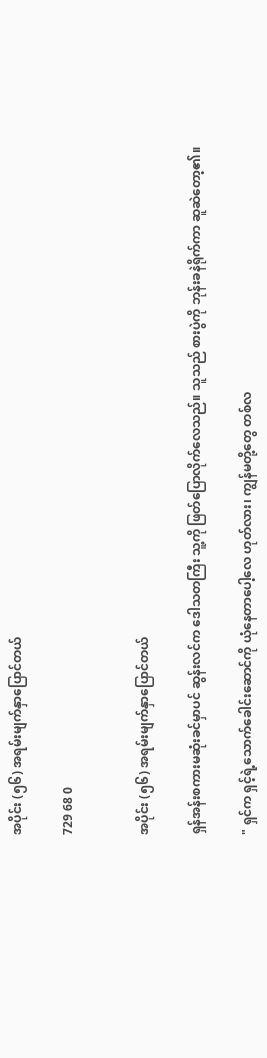အပိုင်း (၅၆) အရမ်းမျက်နှာပြောင်တယ်

729 68 0


အပိုင်း (၅၆) အရမ်းမျက်နှာပြောင်တယ်

ရှန်အန်းစကားမဆုံးခင်မှာပင် ဆွန်းလင်က ဒေါသတကြီး သူ့ကို ဖြတ်ပြောလိုက်လေသည်။ သူသည် စားပွဲကို ဘုန်းခနဲရိုက်ကာ ဆူဆဲတော့၏။

" ရှင်က ရှင့်ရဲ့သောက်ခေါင်းဆောင်ကို ယုံနေတာပေါ့လေ ဟုတ်လား၊ ကျွန်မတို့တွေ တစ်လ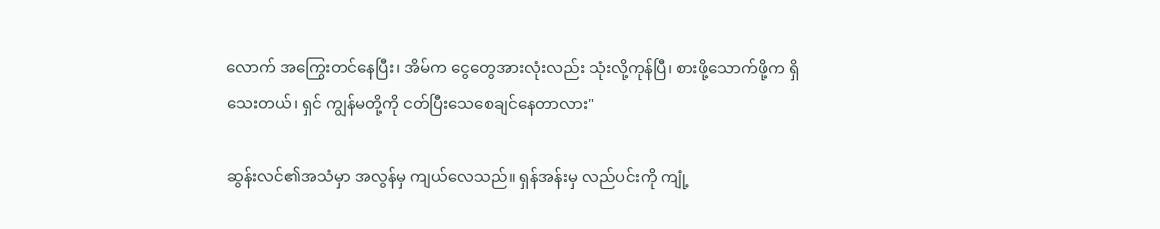လောက် အကြွေးတင်နေပြီး၊ အိမ်က ငွေတွေအားလုံးလည်း သုံးလို့ကုန်ပြီ၊ စားဖို့သောက်ဖို့က ရှိသေးတယ်၊ ရှင် ကျွန်မတို့ကို ငတ်ပြီးသေစေချင်နေတာလား"

ဆွန်းလင်၏အသံမှာ အလွန်မှ ကျယ်လေသည်။ ရှန်အန်းမှ လည်ပင်းကို ကျုံ့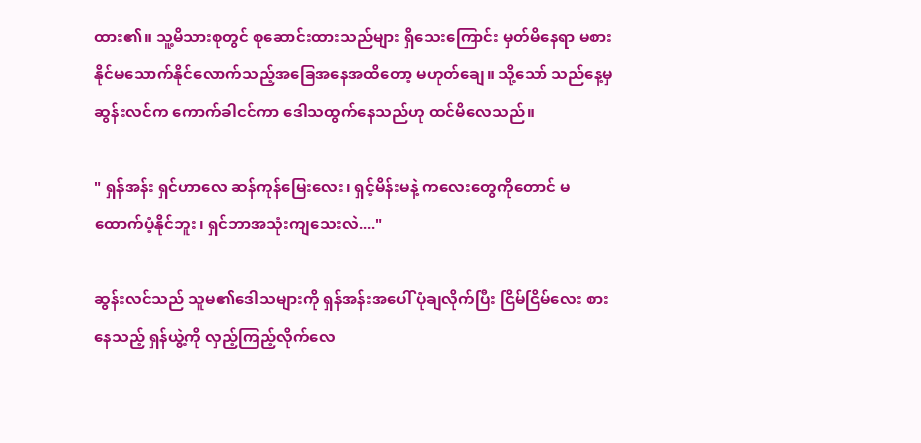ထား၏။ သူ့မိသားစုတွင် စုဆောင်းထားသည်များ ရှိသေးကြောင်း မှတ်မိနေရာ မစားနိုင်မသောက်နိုင်လောက်သည့်အခြေအနေအထိတော့ မဟုတ်ချေ။ သို့သော် သည်နေ့မှ ဆွန်းလင်က ကောက်ခါငင်ကာ ဒေါသထွက်နေသည်ဟု ထင်မိလေသည်။

" ရှန်အန်း ရှင်ဟာလေ ဆန်ကုန်မြေးလေး၊ ရှင့်မိန်းမနဲ့ ကလေးတွေကိုတောင် မထောက်ပံ့နိုင်ဘူး၊ ရှင်ဘာအသုံးကျသေးလဲ...."

ဆွန်းလင်သည် သူမ၏ဒေါသများကို ရှန်အန်းအပေါ် ပုံချလိုက်ပြီး ငြိမ်ငြိမ်လေး စားနေသည့် ရှန်ယွဲ့ကို လှည့်ကြည့်လိုက်လေ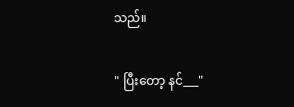သည်။

" ပြီးတော့ နင်___"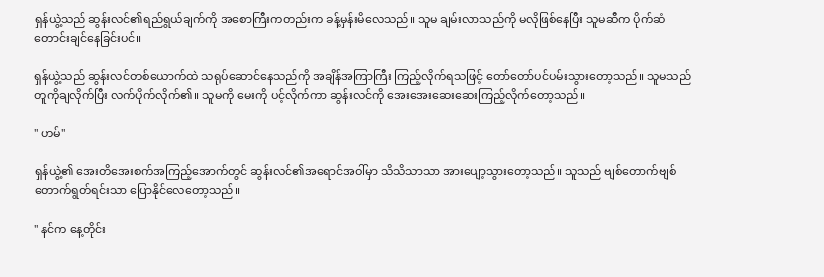ရှန်ယွဲ့သည် ဆွန်းလင်၏ရည်ရွယ်ချက်ကို အစောကြီးကတည်းက ခန့်မှန်းမိလေသည်။ သူမ ချမ်းလာသည်ကို မလိုဖြစ်နေပြီး သူမဆီက ပိုက်ဆံတောင်းချင်နေခြင်းပင်။

ရှန်ယွဲ့သည် ဆွန်းလင်တစ်ယောက်ထဲ သရုပ်ဆောင်နေသည်ကို အချိန်အကြာကြီး ကြည့်လိုက်ရသဖြင့် တော်တော်ပင်ပမ်းသွားတော့သည်။ သူမသည် တူကိုချလိုက်ပြီး လက်ပိုက်လိုက်၏။ သူမကို မေးကို ပင့်လိုက်ကာ ဆွန်းလင်ကို အေးအေးဆေးဆေးကြည့်လိုက်တော့သည်။

" ဟမ်"

ရှန်ယွဲ့၏ အေးတိအေးစက်အကြည့်အောက်တွင် ဆွန်းလင်၏အရောင်အဝါ်မှာ သိသိသာသာ အားပျော့သွားတော့သည်။ သူသည် ဗျစ်တောက်ဗျစ်တောက်ရွတ်ရင်းသာ ပြောနိုင်လေတော့သည်။

" နင်က နေ့တိုင်း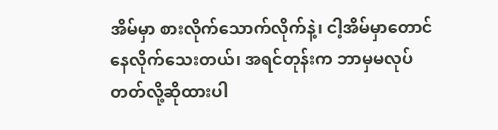အိမ်မှာ စားလိုက်သောက်လိုက်နဲ့၊ ငါ့အိမ်မှာတောင် နေလိုက်သေးတယ်၊ အရင်တုန်းက ဘာမှမလုပ်တတ်လို့ဆိုထားပါ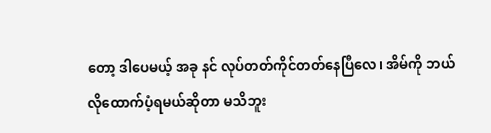တော့ ဒါပေမယ့် အခု နင် လုပ်တတ်ကိုင်တတ်နေပြီလေ၊ အိမ်ကို ဘယ်လိုထောက်ပံ့ရမယ်ဆိုတာ မသိဘူး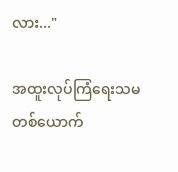လား..."

အထူးလုပ်ကြံရေးသမတစ်ယောက်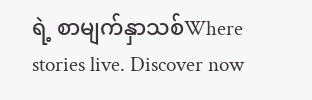ရဲ့ စာမျက်နှာသစ်Where stories live. Discover now